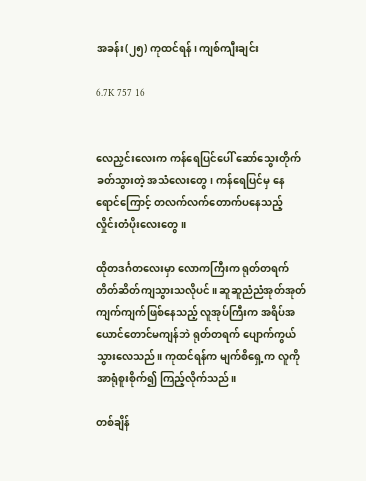အခန်း(၂၅) ကုထင်ရန်၊ ကျစ်ကျီးချင်း

6.7K 757 16


လေညှင်းလေးက ကန်ရေပြင်ပေါ် ဆော်သွေးတိုက်ခတ်သွားတဲ့ အသံလေးတွေ၊ ကန်ရေပြင်မှ နေရောင်ကြောင့် တလက်လက်တောက်ပနေသည့် လှိုင်းတံပိုးလေးတွေ။

ထိုတဒင်္ဂတလေးမှာ လောကကြီးက ရုတ်တရက် တိတ်ဆိတ်ကျသွားသလိုပင်။ ဆူဆူညံညံအုတ်အုတ်ကျက်ကျက်ဖြစ်နေသည့် လူအုပ်ကြီးက အရိပ်အယောင်တောင်မကျန်ဘဲ ရုတ်တရက် ပျောက်ကွယ်သွားလေသည်။ ကုထင်ရန်က မျက်စိရှေ့က လူကို အာရုံစူးစိုက်၍ ကြည့်လိုက်သည်။

တစ်ချိန်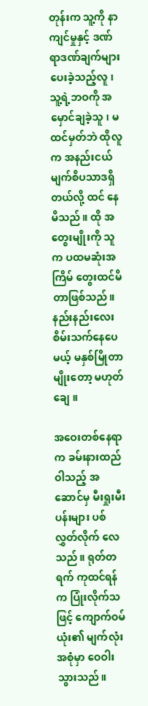တုန်းက သူ့ကို နာကျင်မှုနှင့် ဒဏ်ရာဒဏ်ချက်များ ပေးခဲ့သည့်လူ၊ သူ့ရဲ့ဘဝကို အမှောင်ချခဲ့သူ၊ မထင်မှတ်ဘဲ ထိုလူက အနည်းငယ် မျက်စိပသာဒရှိတယ်လို့ ထင် နေမိသည်။ ထို အတွေးမျိုးကို သူက ပထမဆုံးအကြိမ် တွေးထင်မိတာဖြစ်သည်။ နည်းနည်းလေး စိမ်းသက်နေပေမယ့် မနှစ်မြိုတာမျိုးတော့ မဟုတ်ချေ။

အဝေးတစ်နေရာက ခမ်းနားထည်ဝါသည့် အဆောင်မှ မီးရှုးမီးပန်းများ ပစ်လွှတ်လိုက် လေသည်။ ရုတ်တရက် ကုထင်ရန်က ပြုံးလိုက်သဖြင့် ကျောက်ဝမ်ယုံး၏ မျက်လုံးအစုံမှာ ဝေဝါးသွားသည်။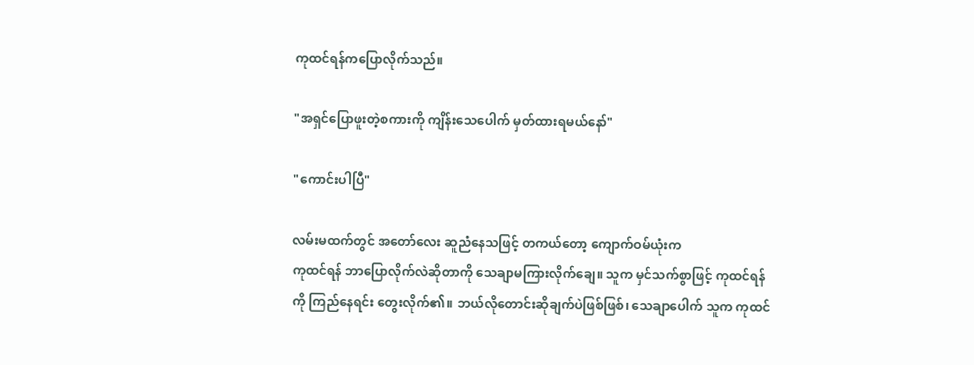ကုထင်ရန်ကပြောလိုက်သည်။

"အရှင်ပြောဖူးတဲ့စကားကို ကျိန်းသေပေါက် မှတ်ထားရမယ်နော်"

"ကောင်းပါပြီ"

လမ်းမထက်တွင် အတော်လေး ဆူညံနေသဖြင့် တကယ်တော့ ကျောက်ဝမ်ယုံးက
ကုထင်ရန် ဘာပြောလိုက်လဲဆိုတာကို သေချာမကြားလိုက်ချေ။ သူက မှင်သက်စွာဖြင့် ကုထင်ရန်ကို ကြည်‌နေရင်း တွေးလိုက်၏။ ဘယ်လိုတောင်းဆိုချက်ပဲဖြစ်ဖြစ်၊ သေချာပေါက် သူက ကုထင်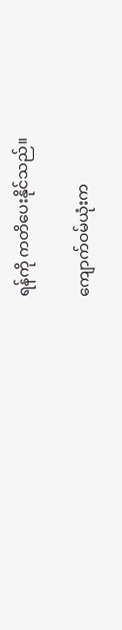ရန်ကို ကတိပေးနိုင်သည်။

ကျောက်ဝမ်ယုံးက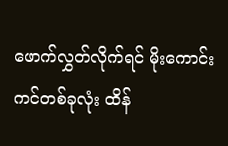ဖောက်လွှတ်လိုက်ရင် မိုးကောင်းကင်တစ်ခုလုံး ထိန်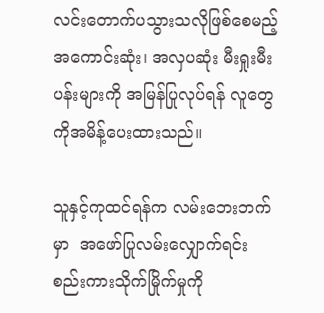လင်းတောက်ပသွားသလိုဖြစ်စေမည့် အကောင်းဆုံး၊ အလှပဆုံး မီးရှုးမီးပန်းများကို အမြန်ပြုလုပ်ရန် လူတွေကိုအမိန့်ပေးထားသည်။

သူနှင့်ကုထင်ရန်က လမ်းဘေးဘက်မှာ  အဖော်ပြုလမ်းလျှောက်ရင်း စည်းကားသိုက်မြိုက်မှုကို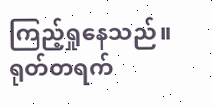ကြည့်ရှုနေသည်။ ရုတ်တရက်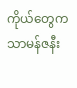ကိုယ်တွေက သာမန်ဇနီး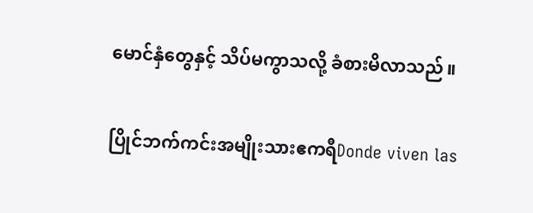မောင်နှံတွေနှင့် သိပ်မကွာသလို့ ခံစားမိလာသည်။

ပြိုင်ဘက်ကင်းအမျိုးသားဧကရီDonde viven las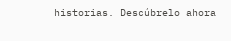historias. Descúbrelo ahora